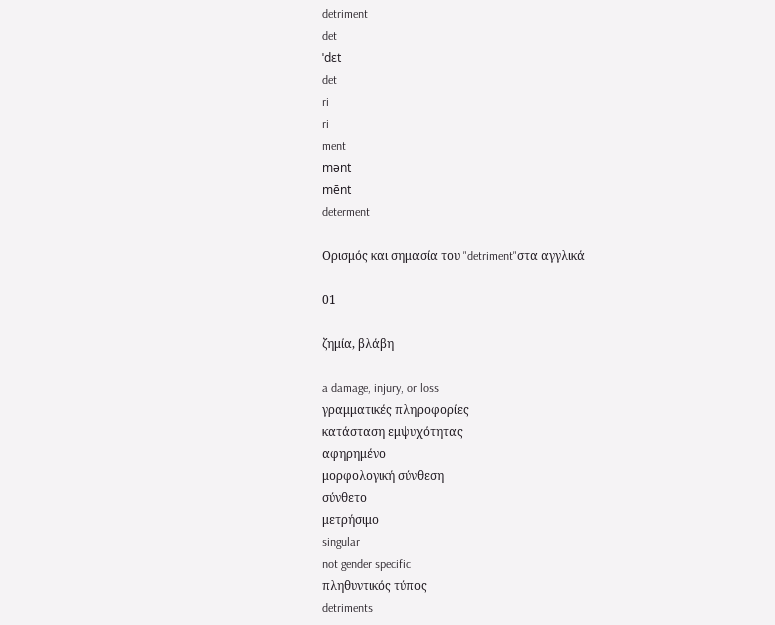detriment
det
ˈdɛt
det
ri
ri
ment
mənt
mēnt
determent

Ορισμός και σημασία του "detriment"στα αγγλικά

01

ζημία, βλάβη

a damage, injury, or loss
γραμματικές πληροφορίες
κατάσταση εμψυχότητας
αφηρημένο
μορφολογική σύνθεση
σύνθετο
μετρήσιμο
singular
not gender specific
πληθυντικός τύπος
detriments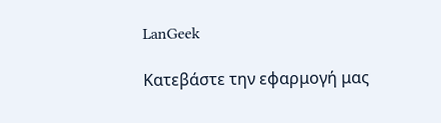LanGeek

Κατεβάστε την εφαρμογή μας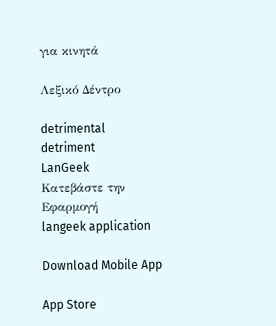για κινητά

Λεξικό Δέντρο

detrimental
detriment
LanGeek
Κατεβάστε την Εφαρμογή
langeek application

Download Mobile App

App Store